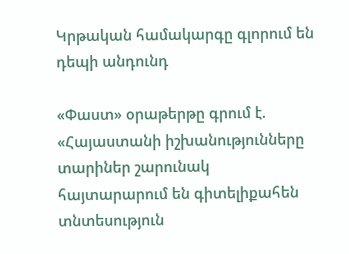Կրթական համակարգը գլորում են դեպի անդունդ

«Փաստ» օրաթերթը գրում է. «Հայաստանի իշխանությունները տարիներ շարունակ հայտարարում են գիտելիքահեն տնտեսություն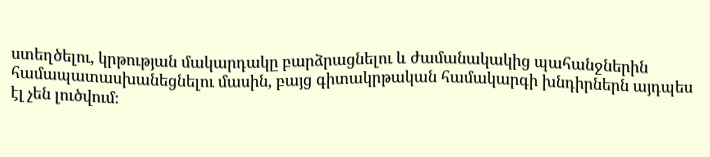ստեղծելու, կրթության մակարդակը բարձրացնելու և ժամանակակից պահանջներին համապատասխանեցնելու մասին, բայց գիտակրթական համակարգի խնդիրներն այդպես էլ չեն լուծվում։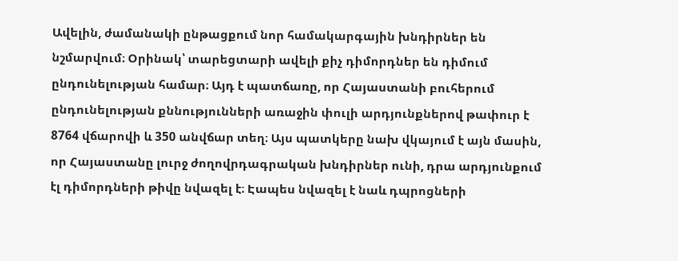Ավելին, ժամանակի ընթացքում նոր համակարգային խնդիրներ են նշմարվում։ Օրինակ՝ տարեցտարի ավելի քիչ դիմորդներ են դիմում ընդունելության համար։ Այդ է պատճառը, որ Հայաստանի բուհերում ընդունելության քննությունների առաջին փուլի արդյունքներով թափուր է 8764 վճարովի և 350 անվճար տեղ։ Այս պատկերը նախ վկայում է այն մասին, որ Հայաստանը լուրջ ժողովրդագրական խնդիրներ ունի, դրա արդյունքում էլ դիմորդների թիվը նվազել է։ Էապես նվազել է նաև դպրոցների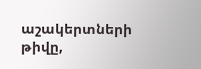աշակերտների թիվը,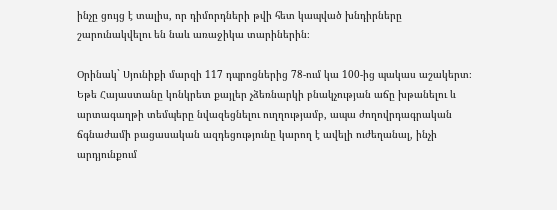ինչը ցույց է տալիս, որ դիմորդների թվի հետ կապված խնդիրները շարունակվելու են նաև առաջիկա տարիներին։

Օրինակ` Սյունիքի մարզի 117 դպրոցներից 78-ում կա 100-ից պակաս աշակերտ։ Եթե Հայաստանը կոնկրետ քայլեր չձեռնարկի բնակչության աճը խթանելու և արտագաղթի տեմպերը նվազեցնելու ուղղությամբ, ապա ժողովրդագրական ճգնաժամի բացասական ազդեցությունը կարող է ավելի ուժեղանալ, ինչի արդյունքում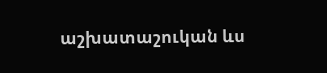աշխատաշուկան ևս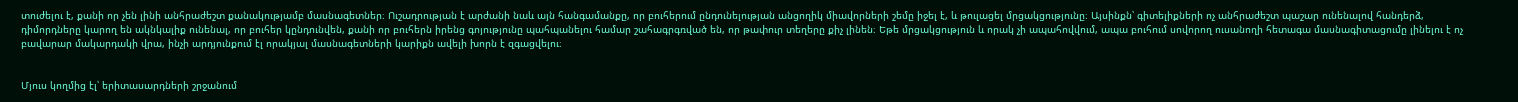տուժելու է, քանի որ չեն լինի անհրաժեշտ քանակությամբ մասնագետներ։ Ուշադրության է արժանի նաև այն հանգամանքը, որ բուհերում ընդունելության անցողիկ միավորների շեմը իջել է, և թուլացել մրցակցությունը։ Այսինքն՝ գիտելիքների ոչ անհրաժեշտ պաշար ունենալով հանդերձ, դիմորդները կարող են ակնկալիք ունենալ, որ բուհեր կընդունվեն, քանի որ բուհերն իրենց գոյությունը պահպանելու համար շահագրգռված են, որ թափուր տեղերը քիչ լինեն։ Եթե մրցակցություն և որակ չի ապահովվում, ապա բուհում սովորող ուսանողի հետագա մասնագիտացումը լինելու է ոչ բավարար մակարդակի վրա, ինչի արդյունքում էլ որակյալ մասնագետների կարիքն ավելի խորն է զգացվելու։


Մյուս կողմից էլ՝ երիտասարդների շրջանում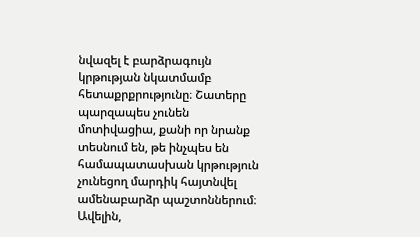նվազել է բարձրագույն կրթության նկատմամբ հետաքրքրությունը։ Շատերը պարզապես չունեն մոտիվացիա, քանի որ նրանք տեսնում են, թե ինչպես են համապատասխան կրթություն չունեցող մարդիկ հայտնվել ամենաբարձր պաշտոններում։ Ավելին,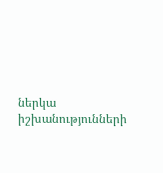ներկա իշխանությունների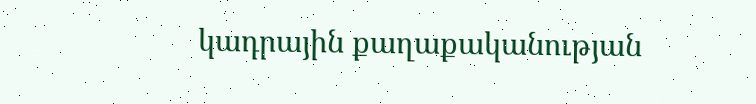կադրային քաղաքականության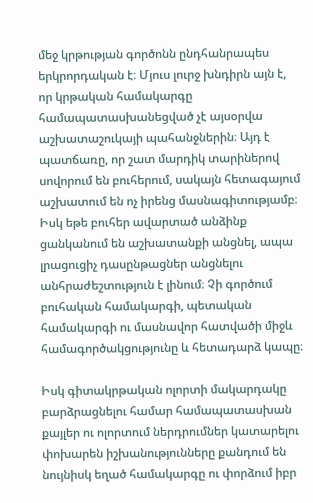մեջ կրթության գործոնն ընդհանրապես երկրորդական է։ Մյուս լուրջ խնդիրն այն է, որ կրթական համակարգը համապատասխանեցված չէ այսօրվա աշխատաշուկայի պահանջներին։ Այդ է պատճառը, որ շատ մարդիկ տարիներով սովորում են բուհերում, սակայն հետագայում աշխատում են ոչ իրենց մասնագիտությամբ։ Իսկ եթե բուհեր ավարտած անձինք ցանկանում են աշխատանքի անցնել, ապա լրացուցիչ դասընթացներ անցնելու անհրաժեշտություն է լինում։ Չի գործում բուհական համակարգի, պետական համակարգի ու մասնավոր հատվածի միջև համագործակցությունը և հետադարձ կապը։

Իսկ գիտակրթական ոլորտի մակարդակը բարձրացնելու համար համապատասխան քայլեր ու ոլորտում ներդրումներ կատարելու փոխարեն իշխանությունները քանդում են նույնիսկ եղած համակարգը ու փորձում իբր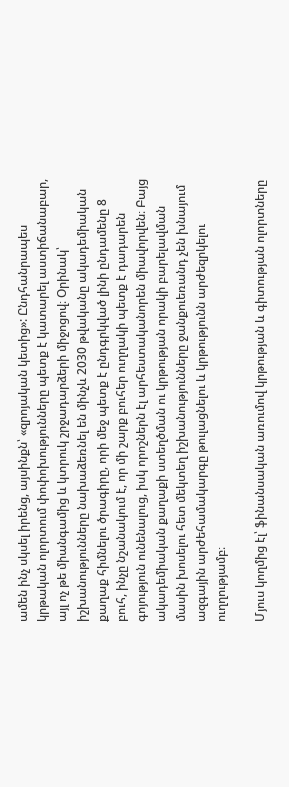ամեն ինչ սկսել իրենց, այսինքն՝ «զրոյական կետից»: Ընդհանրապես կրթական ոլորտում փոփոխությունները պետք է կատարել աստիճանաբար, այլ ոչ թե միանգամից և կտրուկ շրջադարձերի միջոցով։ Օրինակ՝ իշխանությունները նախաձեռնել են մինչև 2030 թվականը ակադեմիական քաղաք հիմնելու ծրագիրը, որի մեջ պետք է ընդգրկված լինի ընդամենը 8 բուհ, ինչը նշանակում է, որ մի շարք բուհեր ուղղակի պետք է դադարեն գոյություն ունենալուց, իսկ որոշներն էլ արհեստականորեն միավորվեն։ Բայց ակադեմիական քաղաքի ստեղծման ու կրթության որակի բարելավման մասին խոսելու հետ մեկտեղ իշխանությունները ջանքուեռանդ չեն խնայում ազգային արժեհամակարգը թուլացնելու և կրթությունն արժեզրկելու ուղղությամբ։

Մյուս կողմից էլ՝ ֆինանսական առումով կրթության և գիտության ոլորտները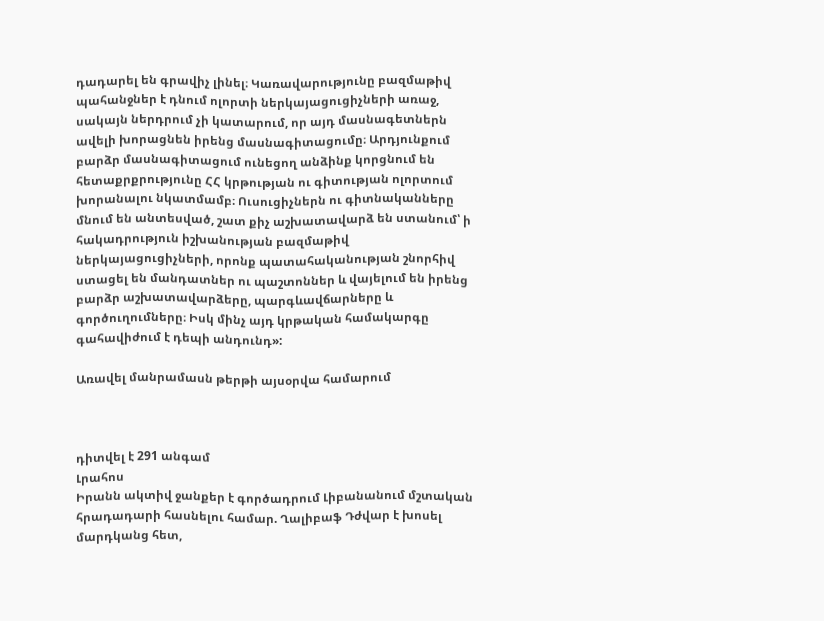դադարել են գրավիչ լինել։ Կառավարությունը բազմաթիվ պահանջներ է դնում ոլորտի ներկայացուցիչների առաջ, սակայն ներդրում չի կատարում, որ այդ մասնագետներն ավելի խորացնեն իրենց մասնագիտացումը։ Արդյունքում բարձր մասնագիտացում ունեցող անձինք կորցնում են հետաքրքրությունը ՀՀ կրթության ու գիտության ոլորտում խորանալու նկատմամբ։ Ուսուցիչներն ու գիտնականները մնում են անտեսված, շատ քիչ աշխատավարձ են ստանում՝ ի հակադրություն իշխանության բազմաթիվ ներկայացուցիչների, որոնք պատահականության շնորհիվ ստացել են մանդատներ ու պաշտոններ և վայելում են իրենց բարձր աշխատավարձերը, պարգևավճարները և գործուղումները։ Իսկ մինչ այդ կրթական համակարգը գահավիժում է դեպի անդունդ»:

Առավել մանրամասն թերթի այսօրվա համարում



դիտվել է 291 անգամ
Լրահոս
Իրանն ակտիվ ջանքեր է գործադրում Լիբանանում մշտական հրադադարի հասնելու համար. Ղալիբաֆ Դժվար է խոսել մարդկանց հետ,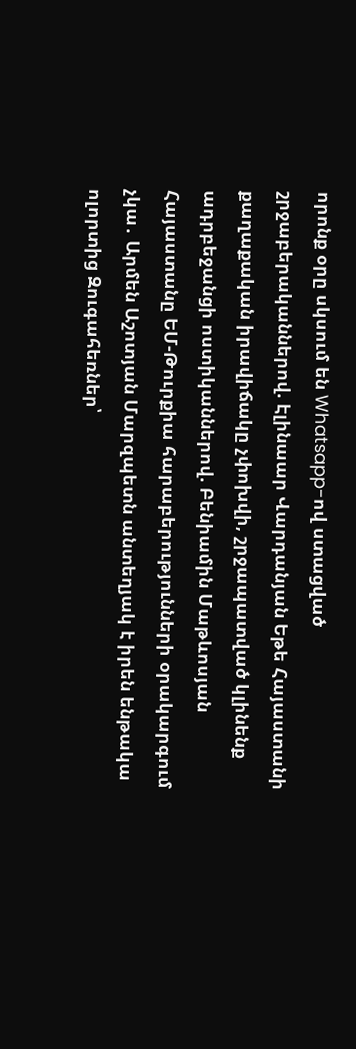որոնք օրը սկսում են Whatsapp-ով ստացված շրջաբերականներով. Էլինաար Վարդանյան Եթե Հայաստանի քաղաքական իրավիճակը չփոխվի, շրջապատված կլինենք ադրբեջանցի ոստիկաններով. Բենիամին Մաթևոսյան Հայաստանը ԵՄ-Թուրքիա հարաբերությունների օրակարգում չկա․ Արմեն Աշոտյան Մարզպետն անտեղյակ է իրեն ենթակա ոլորտից Զուգահեռներ՝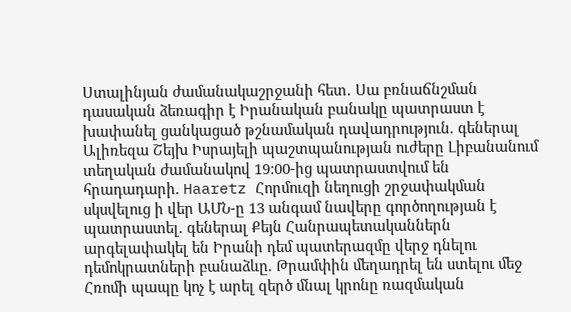Ստալինյան ժամանակաշրջանի հետ․ Սա բռնաճնշման դասական ձեռագիր է Իրանական բանակը պատրաստ է խափանել ցանկացած թշնամական դավադրություն. գեներալ Ալիռեզա Շեյխ Իսրայելի պաշտպանության ուժերը Լիբանանում տեղական ժամանակով 19:00-ից պատրաստվում են հրադադարի. Haaretz Հորմուզի նեղուցի շրջափակման սկսվելուց ի վեր ԱՄՆ-ը 13 անգամ նավերը գործողության է պատրաստել. գեներալ Քեյն Հանրապետականներն արգելափակել են Իրանի դեմ պատերազմը վերջ դնելու դեմոկրատների բանաձևը. Թրամփին մեղադրել են ստելու մեջ Հռոմի պապը կոչ է արել զերծ մնալ կրոնը ռազմական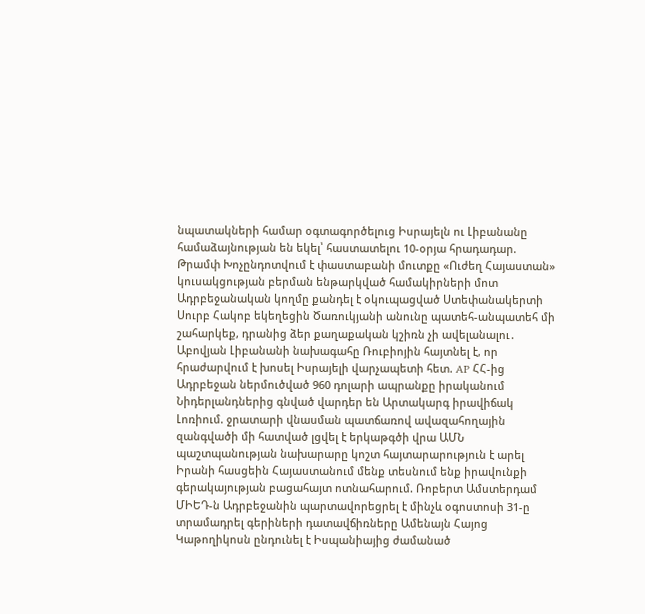նպատակների համար օգտագործելուց Իսրայելն ու Լիբանանը համաձայնության են եկել՝ հաստատելու 10-օրյա հրադադար. Թրամփ Խոչընդոտվում է փաստաբանի մուտքը «Ուժեղ Հայաստան» կուսակցության բերման ենթարկված համակիրների մոտ Ադրբեջանական կողմը քանդել է օկուպացված Ստեփանակերտի Սուրբ Հակոբ եկեղեցին Ծառուկյանի անունը պատեհ-անպատեհ մի շահարկեք, դրանից ձեր քաղաքական կշիռն չի ավելանալու․ Աբովյան Լիբանանի նախագահը Ռուբիոյին հայտնել է, որ հրաժարվում է խոսել Իսրայելի վարչապետի հետ. AP ՀՀ-ից Ադրբեջան ներմուծված 960 դոլարի ապրանքը իրականում Նիդերլանդներից գնված վարդեր են Արտակարգ իրավիճակ Լոռիում. ջրատարի վնասման պատճառով ավազահողային զանգվածի մի հատված լցվել է երկաթգծի վրա ԱՄՆ պաշտպանության նախարարը կոշտ հայտարարություն է արել Իրանի հասցեին Հայաստանում մենք տեսնում ենք իրավունքի գերակայության բացահայտ ոտնահարում. Ռոբերտ Ամստերդամ ՄԻԵԴ-ն Ադրբեջանին պարտավորեցրել է մինչև օգոստոսի 31-ը տրամադրել գերիների դատավճիռները Ամենայն Հայոց Կաթողիկոսն ընդունել է Իսպանիայից ժամանած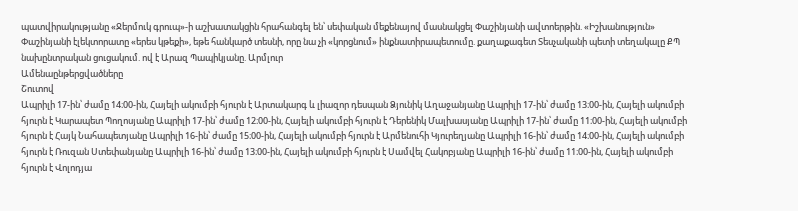պատվիրակությանը «Ջերմուկ գրուպ»-ի աշխատակցին հրահանգել են՝ սեփական մեքենայով մասնակցել Փաշինյանի ավտոերթին. «Իշխանություն» Փաշինյանի էլեկտորատը «երես կթեքի», եթե հանկարծ տեսնի, որը նա չի «կորցնում» ինքնատիրապետումը. քաղաքագետ Տեսչականի պետի տեղակալը ՔՊ նախընտրական ցուցակում. ով է Արազ Պապիկյանը. Արմլուր
Ամենաընթերցվածները
Շուտով
Ապրիլի 17-ին՝ ժամը 14։00-ին, Հայելի ակումբի հյուրն է Արտակարգ և լիազոր դեսպան Ձյունիկ Աղաջանյանը Ապրիլի 17-ին՝ ժամը 13։00-ին, Հայելի ակումբի հյուրն է Կարապետ Պողոսյանը Ապրիլի 17-ին՝ ժամը 12։00-ին, Հայելի ակումբի հյուրն է Դերենիկ Մալխասյանը Ապրիլի 17-ին՝ ժամը 11։00-ին, Հայելի ակումբի հյուրն է Հայկ Նահապետյանը Ապրիլի 16-ին՝ ժամը 15։00-ին, Հայելի ակումբի հյուրն է Արմենուհի Կյուրեղյանը Ապրիլի 16-ին՝ ժամը 14։00-ին, Հայելի ակումբի հյուրն է Ռուզան Ստեփանյանը Ապրիլի 16-ին՝ ժամը 13։00-ին, Հայելի ակումբի հյուրն է Սամվել Հակոբյանը Ապրիլի 16-ին՝ ժամը 11։00-ին, Հայելի ակումբի հյուրն է Վոլոդյա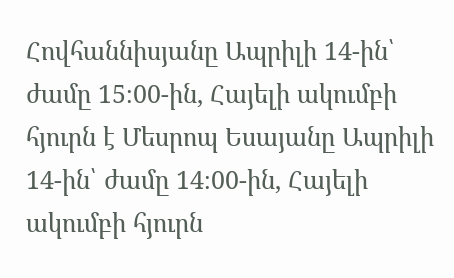Հովհաննիսյանը Ապրիլի 14-ին՝ ժամը 15։00-ին, Հայելի ակումբի հյուրն է Մեսրոպ Եսայանը Ապրիլի 14-ին՝ ժամը 14։00-ին, Հայելի ակումբի հյուրն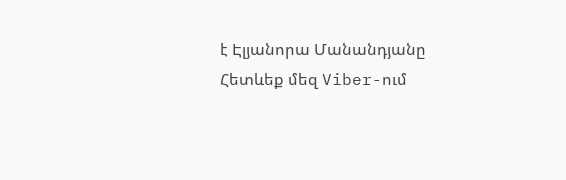է Էլյանորա Մանանդյանը
Հետևեք մեզ Viber-ում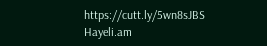https://cutt.ly/5wn8sJBS
Hayeli.am